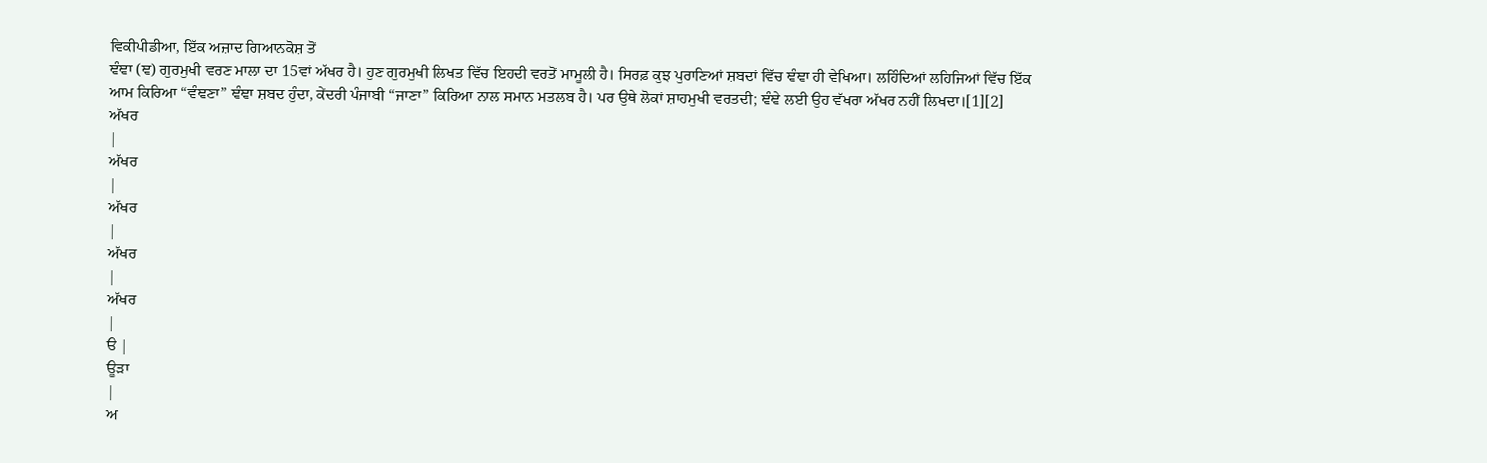ਵਿਕੀਪੀਡੀਆ, ਇੱਕ ਅਜ਼ਾਦ ਗਿਆਨਕੋਸ਼ ਤੋਂ
ਞੰਞਾ (ਞ) ਗੁਰਮੁਖੀ ਵਰਣ ਮਾਲਾ ਦਾ 15ਵਾਂ ਅੱਖਰ ਹੈ। ਹੁਣ ਗੁਰਮੁਖੀ ਲਿਖਤ ਵਿੱਚ ਇਹਦੀ ਵਰਤੋਂ ਮਾਮੂਲੀ ਹੈ। ਸਿਰਫ਼ ਕੁਝ ਪੁਰਾਣਿਆਂ ਸ਼ਬਦਾਂ ਵਿੱਚ ਞੰਞਾ ਹੀ ਵੇਖਿਆ। ਲਹਿੰਦਿਆਂ ਲਹਿਜਿਆਂ ਵਿੱਚ ਇੱਕ ਆਮ ਕਿਰਿਆ “ਵੰਞਣਾ” ਞੰਞਾ ਸ਼ਬਦ ਹੁੰਦਾ, ਕੇਂਦਰੀ ਪੰਜਾਬੀ “ਜਾਣਾ” ਕਿਰਿਆ ਨਾਲ ਸਮਾਨ ਮਤਲਬ ਹੈ। ਪਰ ਉਥੇ ਲੋਕਾਂ ਸ਼ਾਹਮੁਖੀ ਵਰਤਦੀ; ਞੰਞੇ ਲਈ ਉਹ ਵੱਖਰਾ ਅੱਖਰ ਨਹੀਂ ਲਿਖਦਾ।[1][2]
ਅੱਖਰ
|
ਅੱਖਰ
|
ਅੱਖਰ
|
ਅੱਖਰ
|
ਅੱਖਰ
|
ੳ |
ਊੜਾ
|
ਅ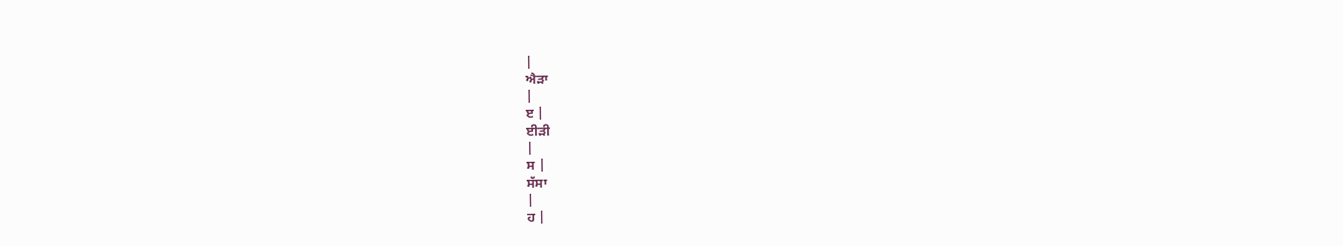|
ਐੜਾ
|
ੲ |
ਈੜੀ
|
ਸ |
ਸੱਸਾ
|
ਹ |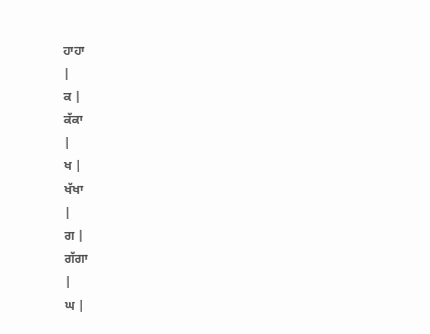ਹਾਹਾ
|
ਕ |
ਕੱਕਾ
|
ਖ |
ਖੱਖਾ
|
ਗ |
ਗੱਗਾ
|
ਘ |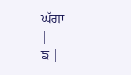ਘੱਗਾ
|
ਙ |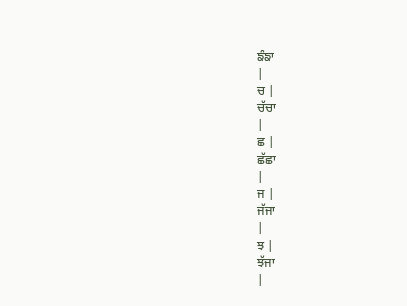ਙੰਙਾ
|
ਚ |
ਚੱਚਾ
|
ਛ |
ਛੱਛਾ
|
ਜ |
ਜੱਜਾ
|
ਝ |
ਝੱਜਾ
|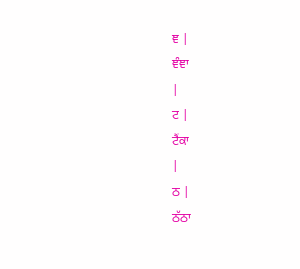ਞ |
ਞੰਞਾ
|
ਟ |
ਟੈਂਕਾ
|
ਠ |
ਠੱਠਾ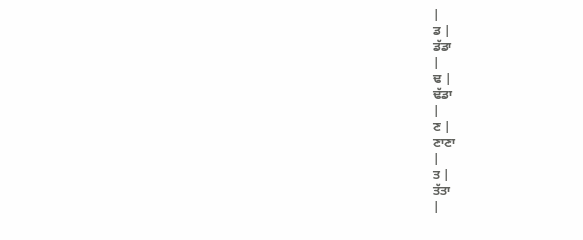|
ਡ |
ਡੱਡਾ
|
ਢ |
ਢੱਡਾ
|
ਣ |
ਣਾਣਾ
|
ਤ |
ਤੱਤਾ
|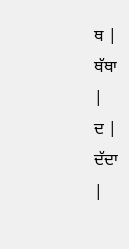ਥ |
ਥੱਥਾ
|
ਦ |
ਦੱਦਾ
|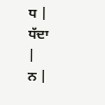ਧ |
ਧੱਦਾ
|
ਨ |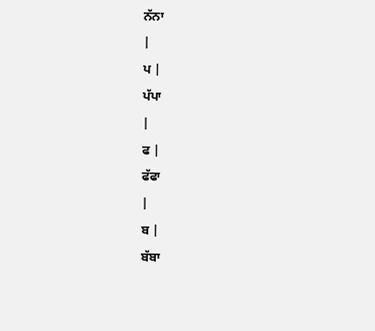ਨੱਨਾ
|
ਪ |
ਪੱਪਾ
|
ਫ |
ਫੱਫਾ
|
ਬ |
ਬੱਬਾ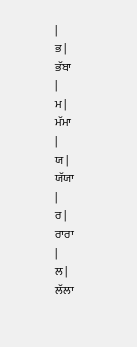|
ਭ |
ਭੱਬਾ
|
ਮ |
ਮੱਮਾ
|
ਯ |
ਯੱਯਾ
|
ਰ |
ਰਾਰਾ
|
ਲ |
ਲੱਲਾ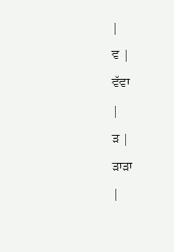|
ਵ |
ਵੱਵਾ
|
ੜ |
ੜਾੜਾ
|